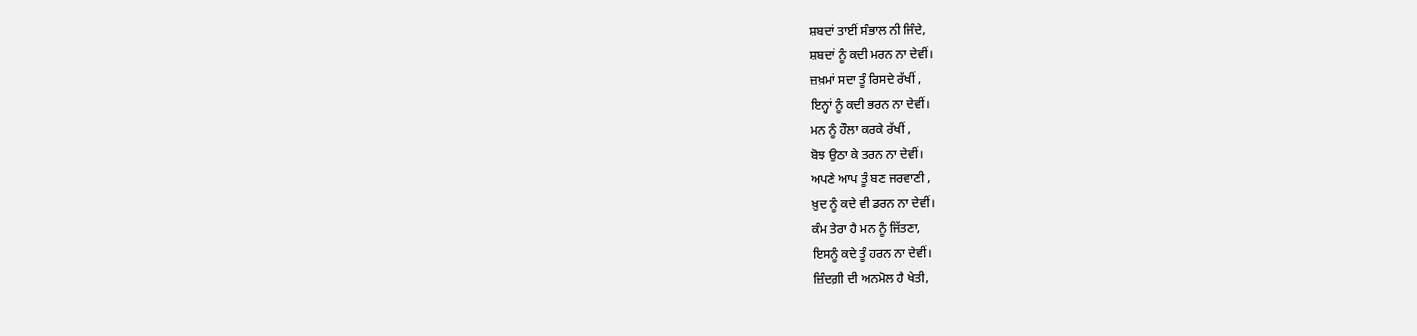ਸ਼ਬਦਾਂ ਤਾਈਂ ਸੰਭਾਲ ਨੀ ਜਿੰਦੇ,
ਸ਼ਬਦਾਂ ਨੂੰ ਕਦੀ ਮਰਨ ਨਾ ਦੇਵੀਂ।
ਜ਼ਖ਼ਮਾਂ ਸਦਾ ਤੂੰ ਰਿਸਦੇ ਰੱਖੀਂ ,
ਇਨ੍ਹਾਂ ਨੂੰ ਕਦੀ ਭਰਨ ਨਾ ਦੇਵੀਂ।
ਮਨ ਨੂੰ ਹੌਲਾ ਕਰਕੇ ਰੱਖੀਂ ,
ਬੋਝ ਉਠਾ ਕੇ ਤਰਨ ਨਾ ਦੇਵੀਂ।
ਅਪਣੇ ਆਪ ਤੂੰ ਬਣ ਜਰਵਾਣੀ ,
ਖ਼ੁਦ ਨੂੰ ਕਦੇ ਵੀ ਡਰਨ ਨਾ ਦੇਵੀਂ।
ਕੰਮ ਤੇਰਾ ਹੈ ਮਨ ਨੂੰ ਜਿੱਤਣਾ,
ਇਸਨੂੰ ਕਦੇ ਤੂੰ ਹਰਨ ਨਾ ਦੇਵੀਂ।
ਜ਼ਿੰਦਗ਼ੀ ਦੀ ਅਨਮੋਲ ਹੈ ਖੇਤੀ,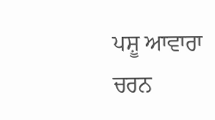ਪਸ਼ੂ ਆਵਾਰਾ ਚਰਨ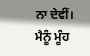ਨਾ ਦੇਵੀਂ।
ਮੈਨੂੰ ਮੂੰਹ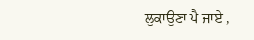ਲੁਕਾਉਣਾ ਪੈ ਜਾਏ ,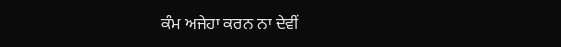ਕੰਮ ਅਜੇਹਾ ਕਰਨ ਨਾ ਦੇਵੀਂ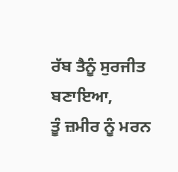ਰੱਬ ਤੈਨੂੰ ਸੁਰਜੀਤ ਬਣਾਇਆ,
ਤੂੰ ਜ਼ਮੀਰ ਨੂੰ ਮਰਨ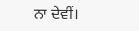ਨਾ ਦੇਵੀਂ।